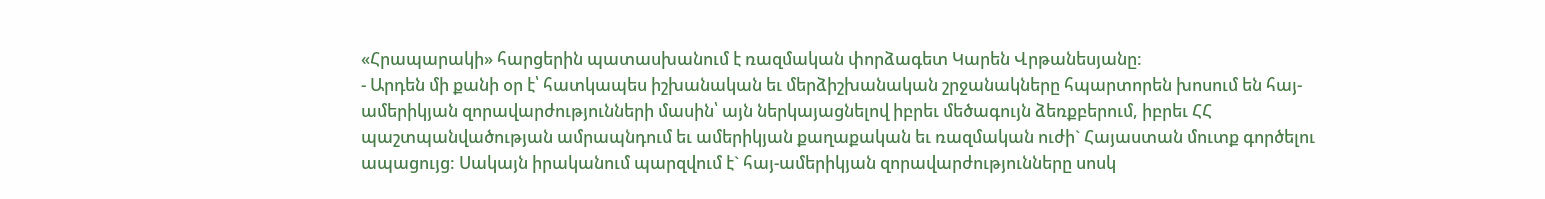«Հրապարակի» հարցերին պատասխանում է ռազմական փորձագետ Կարեն Վրթանեսյանը:
- Արդեն մի քանի օր է՝ հատկապես իշխանական եւ մերձիշխանական շրջանակները հպարտորեն խոսում են հայ-ամերիկյան զորավարժությունների մասին՝ այն ներկայացնելով իբրեւ մեծագույն ձեռքբերում, իբրեւ ՀՀ պաշտպանվածության ամրապնդում եւ ամերիկյան քաղաքական եւ ռազմական ուժի` Հայաստան մուտք գործելու ապացույց: Սակայն իրականում պարզվում է` հայ-ամերիկյան զորավարժությունները սոսկ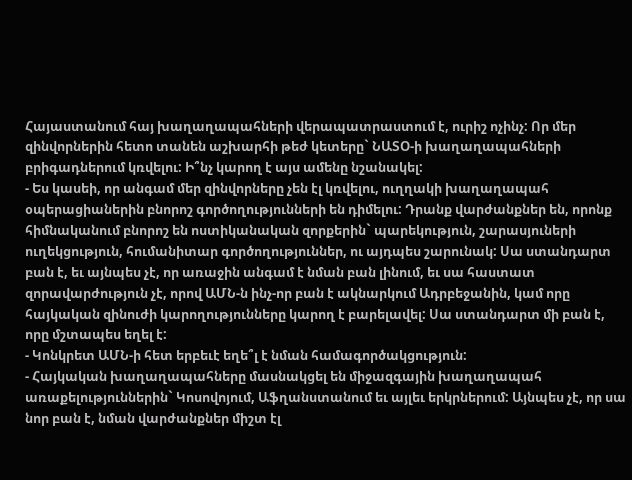Հայաստանում հայ խաղաղապահների վերապատրաստում է, ուրիշ ոչինչ: Որ մեր զինվորներին հետո տանեն աշխարհի թեժ կետերը` ՆԱՏՕ-ի խաղաղապահների բրիգադներում կռվելու: Ի՞նչ կարող է այս ամենը նշանակել:
- Ես կասեի, որ անգամ մեր զինվորները չեն էլ կռվելու, ուղղակի խաղաղապահ օպերացիաներին բնորոշ գործողությունների են դիմելու: Դրանք վարժանքներ են, որոնք հիմնականում բնորոշ են ոստիկանական զորքերին` պարեկություն, շարասյուների ուղեկցություն, հումանիտար գործողություններ, ու այդպես շարունակ: Սա ստանդարտ բան է, եւ այնպես չէ, որ առաջին անգամ է նման բան լինում, եւ սա հաստատ զորավարժություն չէ, որով ԱՄՆ-ն ինչ-որ բան է ակնարկում Ադրբեջանին, կամ որը հայկական զինուժի կարողությունները կարող է բարելավել: Սա ստանդարտ մի բան է, որը մշտապես եղել է:
- Կոնկրետ ԱՄՆ-ի հետ երբեւէ եղե՞լ է նման համագործակցություն:
- Հայկական խաղաղապահները մասնակցել են միջազգային խաղաղապահ առաքելություններին` Կոսովոյում, Աֆղանստանում եւ այլեւ երկրներում: Այնպես չէ, որ սա նոր բան է, նման վարժանքներ միշտ էլ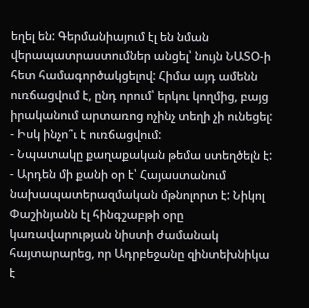եղել են: Գերմանիայում էլ են նման վերապատրաստումներ անցել՝ նույն ՆԱՏՕ-ի հետ համագործակցելով: Հիմա այդ ամենն ուռճացվում է, ընդ որում՝ երկու կողմից, բայց իրականում արտառոց ոչինչ տեղի չի ունեցել:
- Իսկ ինչո՞ւ է ուռճացվում:
- Նպատակը քաղաքական թեմա ստեղծելն է:
- Արդեն մի քանի օր է՝ Հայաստանում նախապատերազմական մթնոլորտ է: Նիկոլ Փաշինյանն էլ հինգշաբթի օրը կառավարության նիստի ժամանակ հայտարարեց, որ Ադրբեջանը զինտեխնիկա է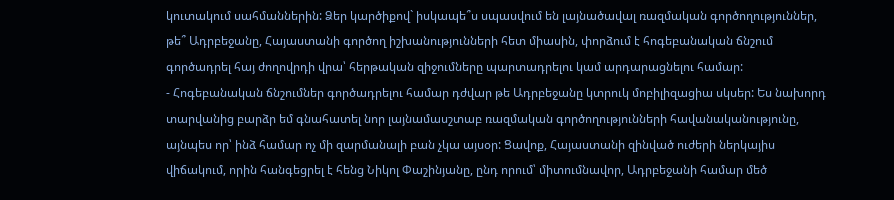կուտակում սահմաններին: Ձեր կարծիքով` իսկապե՞ս սպասվում են լայնածավալ ռազմական գործողություններ, թե՞ Ադրբեջանը, Հայաստանի գործող իշխանությունների հետ միասին, փորձում է հոգեբանական ճնշում գործադրել հայ ժողովրդի վրա՝ հերթական զիջումները պարտադրելու կամ արդարացնելու համար:
- Հոգեբանական ճնշումներ գործադրելու համար դժվար թե Ադրբեջանը կտրուկ մոբիլիզացիա սկսեր: Ես նախորդ տարվանից բարձր եմ գնահատել նոր լայնամասշտաբ ռազմական գործողությունների հավանականությունը, այնպես որ՝ ինձ համար ոչ մի զարմանալի բան չկա այսօր: Ցավոք, Հայաստանի զինված ուժերի ներկայիս վիճակում, որին հանգեցրել է հենց Նիկոլ Փաշինյանը, ընդ որում՝ միտումնավոր, Ադրբեջանի համար մեծ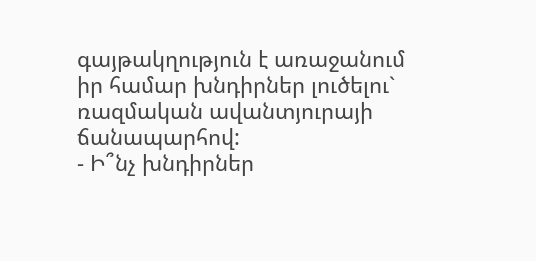գայթակղություն է առաջանում իր համար խնդիրներ լուծելու` ռազմական ավանտյուրայի ճանապարհով:
- Ի՞նչ խնդիրներ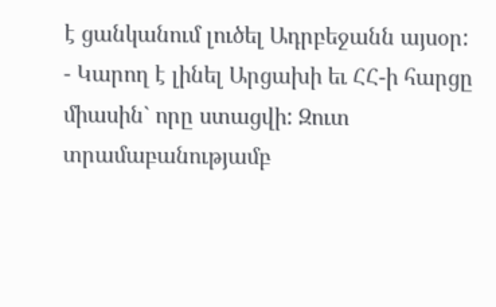է ցանկանում լուծել Ադրբեջանն այսօր:
- Կարող է լինել Արցախի եւ ՀՀ-ի հարցը միասին` որը ստացվի: Զուտ տրամաբանությամբ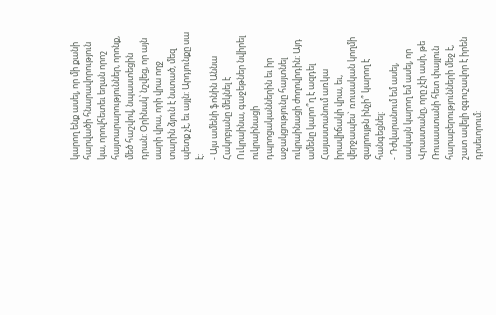կարող ենք ասել, որ մի քանի հարվածի հնարավորություն կա, որովհետեւ եղան որոշ հայտարարություններ, որոնք, մեծ հաշվով, նպաստեցին դրան: Օրինակ՝ նշվեց, որ այն սարի վրա, որի վրա ողջ տարին ձյուն է նստած, մեզ պետք չէ, եւ այլն: Արդյունքը սա է:
- Այս ամենի ֆոնին Աննա Հակոբյանը մեկնել է Ուկրաինա, գաջեթներ նվիրել ուկրաինացի դպրոցականներին եւ իր աջակցությունը հայտնել ուկրաինացի ժողովրդին: Այդ ամենը կարո՞ղ է ազդել Հայաստանում առկա իրավիճակի վրա, եւ, վերջապես` ռուսական կողմի զայրույթն ինչի՞ կարող է հանգեցնել:
- Դժվարանում եմ ասել, սակայն կարող եմ ասել, որ Վրաստանը, որը չէի ասի, թե Ռուսաստանի հետ փայլուն հարաբերությունների մեջ է, շատ ավելի զգուշավոր է իրեն դրսեւորում: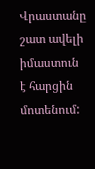Վրաստանը շատ ավելի իմաստուն է հարցին մոտենում: